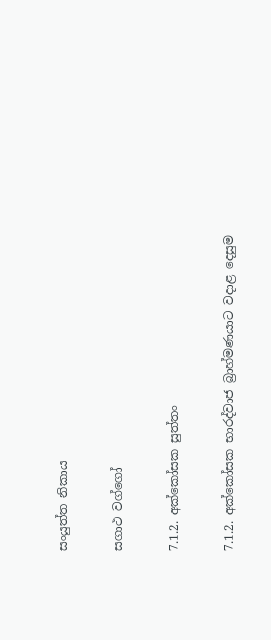සංයුත්ත නිකාය

සගාථ වග්ගෝ

7.1.2. අක්කෝසක සුත්තං

7.1.2. අක්කෝසක භාරද්වාජ බ්‍රාහ්මණයාට වදාළ දෙසුම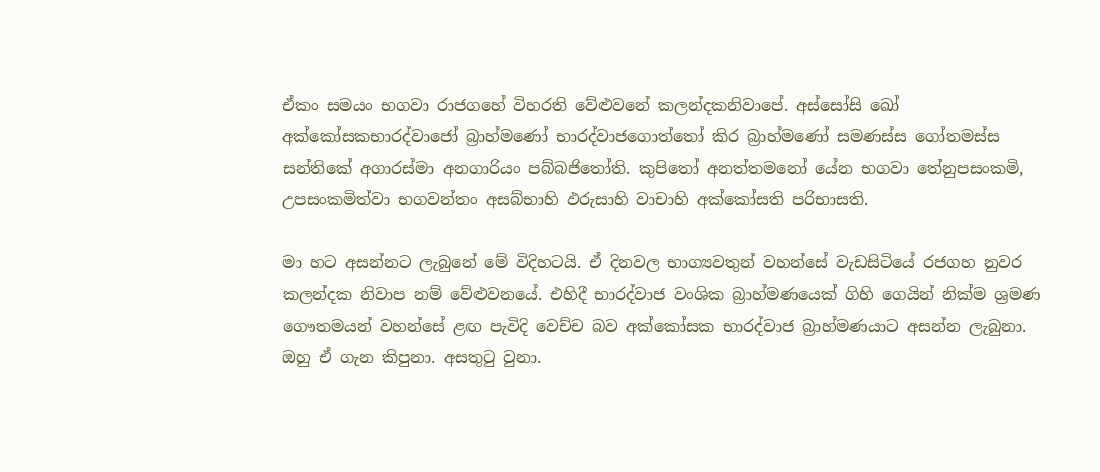ඒකං සමයං භගවා රාජගහේ විහරති වේළුවනේ කලන්‌දකනිවාපේ. අස්‌සෝසි ඛෝ අක්කෝසකභාරද්වාජෝ බ්‍රාහ්මණෝ භාරද්‌වාජගොත්‌තෝ කිර බ්‍රාහ්මණෝ සමණස්‌ස ගෝතමස්‌ස සන්තිකේ අගාරස්‌මා අනගාරියං පබ්‌බජිතෝති. කුපිතෝ අනත්‌තමනෝ යේන භගවා තේනුපසංකමි, උපසංකමිත්‌වා භගවන්‌තං අසබ්‌භාහි ඵරුසාහි වාචාහි අක්කෝසති පරිභාසති.

මා හට අසන්නට ලැබුනේ මේ විදිහටයි. ඒ දිනවල භාග්‍යවතුන් වහන්සේ වැඩසිටියේ රජගහ නුවර කලන්දක නිවාප නම් වේළුවනයේ. එහිදී භාරද්වාජ වංශික බ්‍රාහ්මණයෙක් ගිහි ගෙයින් නික්ම ශ්‍රමණ ගෞතමයන් වහන්සේ ළඟ පැවිදි වෙච්ච බව අක්කෝසක භාරද්වාජ බ්‍රාහ්මණයාට අසන්න ලැබුනා. ඔහු ඒ ගැන කිපුනා. අසතුටු වුනා.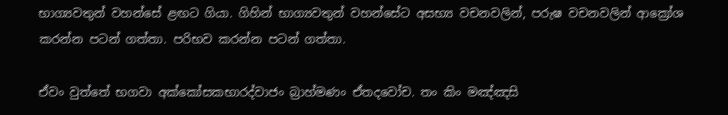භාග්‍යවතුන් වහන්සේ ළඟට ගියා. ගිහින් භාග්‍යවතුන් වහන්සේට අසභ්‍ය වචනවලින්, පරුෂ වචනවලින් ආක්‍රෝශ කරන්න පටන් ගත්තා. පරිභව කරන්න පටන් ගත්තා.

ඒවං වුත්තේ භගවා අක්කෝසකභාරද්‌වාජං බ්‍රාහ්‌මණං ඒතදවෝච. තං කිං මඤ්‌ඤසි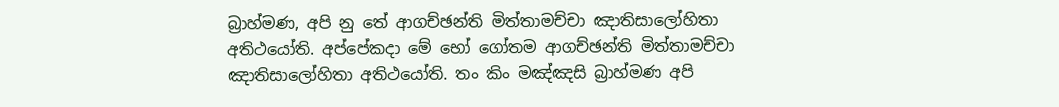බ්‍රාහ්‌මණ, අපි නු තේ ආගච්‌ඡන්‌ති මිත්‌තාමච්‌චා ඤාතිසාලෝහිතා අතිථයෝති. අප්‌පේකදා මේ භෝ ගෝතම ආගච්‌ඡන්‌ති මිත්‌තාමච්‌චා ඤාතිසාලෝහිතා අතිථයෝති. තං කිං මඤ්‌ඤසි බ්‍රාහ්‌මණ අපි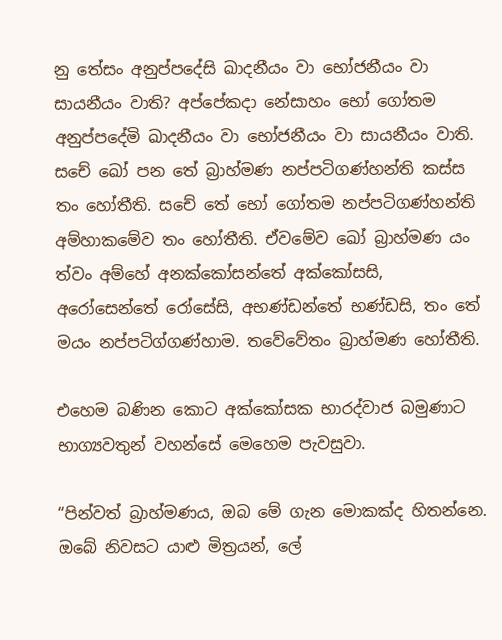නු තේසං අනුප්‌පදේසි ඛාදනීයං වා භෝජනීයං වා සායනීයං වාති? අප්‌පේකදා නේසාහං භෝ ගෝතම අනුප්‌පදේමි ඛාදනීයං වා භෝජනීයං වා සායනීයං වාති. සචේ ඛෝ පන තේ බ්‍රාහ්‌මණ නප්‌පටිගණ්‌හන්‌ති කස්‌ස තං හෝතීති. සචේ තේ භෝ ගෝතම නප්‌පටිගණ්‌හන්‌ති අම්‌හාකමේව තං හෝතීති. ඒවමේව ඛෝ බ්‍රාහ්‌මණ යං ත්‌වං අම්හේ අනක්‌කෝසන්‌තේ අක්කෝසසි, අරෝසෙන්‌තේ රෝසේසි, අභණ්‌ඩන්‌තේ භණ්‌ඩසි, තං තේ මයං නප්‌පටිග්‌ගණ්‌හාම. තවේවේතං බ්‍රාහ්‌මණ හෝතීති.

එහෙම බණින කොට අක්කෝසක භාරද්වාජ බමුණාට භාග්‍යවතුන් වහන්සේ මෙහෙම පැවසුවා.

“පින්වත් බ්‍රාහ්මණය, ඔබ මේ ගැන මොකක්ද හිතන්නෙ. ඔබේ නිවසට යාළු මිත්‍රයන්, ලේ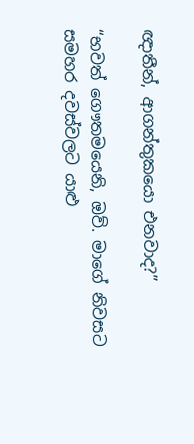ඥාතීන්, ආගන්තුකයො එනවාද?”

“භවත් ගෞතමයෙනි, ඔව්. මාගේ නිවසට සමහර දවස්වලට යාළු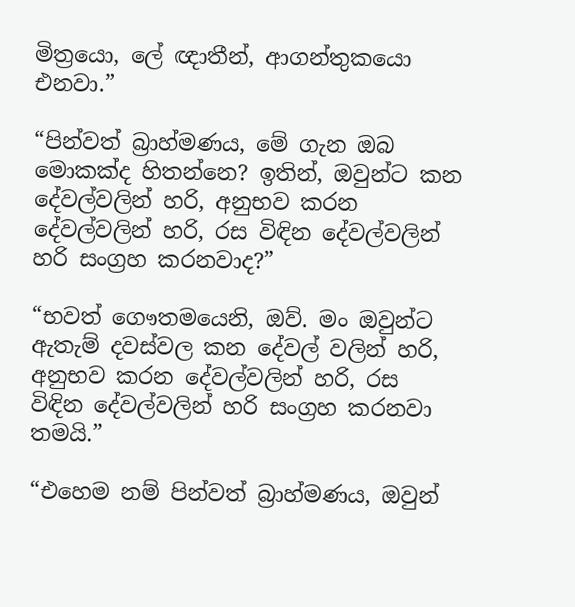මිත්‍රයො, ලේ ඥාතීන්, ආගන්තුකයො එනවා.”

“පින්වත් බ්‍රාහ්මණය, මේ ගැන ඔබ මොකක්ද හිතන්නෙ? ඉතින්, ඔවුන්ට කන දේවල්වලින් හරි, අනුභව කරන දේවල්වලින් හරි, රස විඳින දේවල්වලින් හරි සංග්‍රහ කරනවාද?”

“භවත් ගෞතමයෙනි, ඔව්. මං ඔවුන්ට ඇතැම් දවස්වල කන දේවල් වලින් හරි, අනුභව කරන දේවල්වලින් හරි, රස විඳින දේවල්වලින් හරි සංග්‍රහ කරනවා තමයි.”

“එහෙම නම් පින්වත් බ්‍රාහ්මණය, ඔවුන්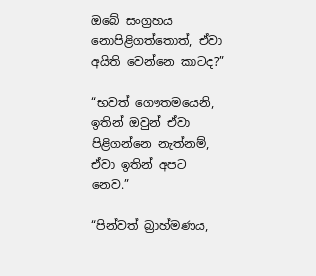ඔබේ සංග්‍රහය නොපිළිගත්තොත්, ඒවා අයිති වෙන්නෙ කාටද?”

“භවත් ගෞතමයෙනි, ඉතින් ඔවුන් ඒවා පිළිගන්නෙ නැත්නම්, ඒවා ඉතින් අපට නෙව.”

“පින්වත් බ්‍රාහ්මණය,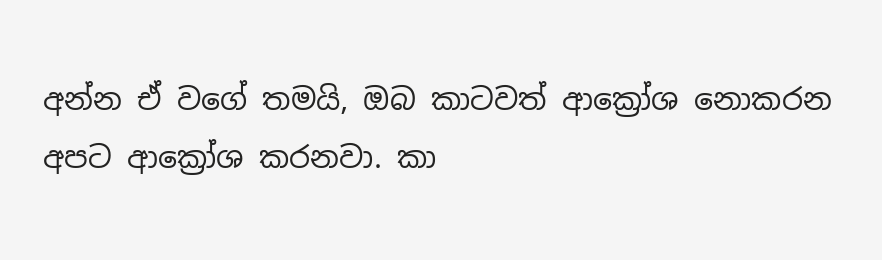අන්න ඒ වගේ තමයි, ඔබ කාටවත් ආක්‍රෝශ නොකරන අපට ආක්‍රෝශ කරනවා. කා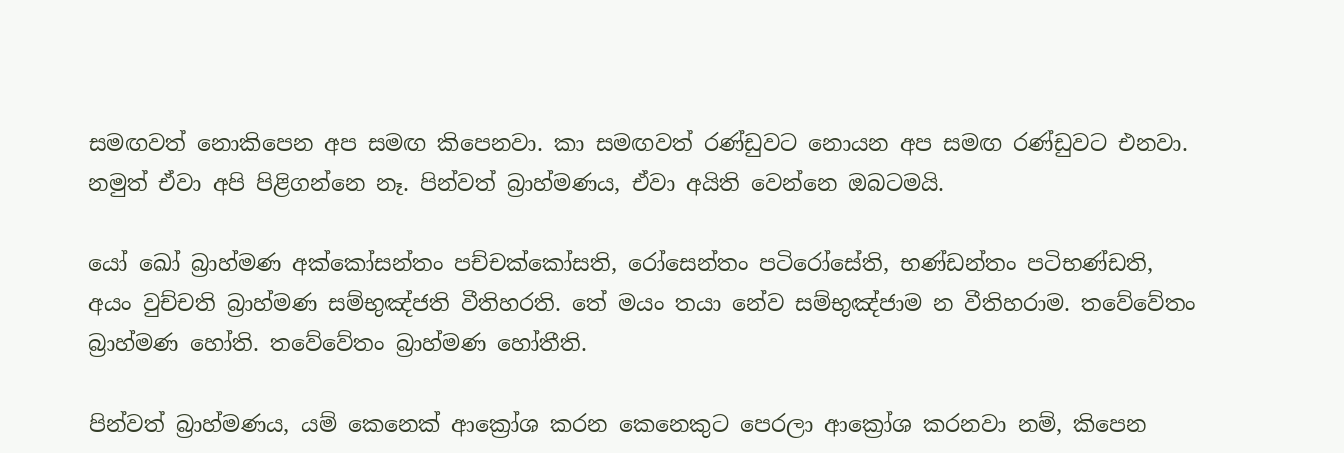සමඟවත් නොකිපෙන අප සමඟ කිපෙනවා. කා සමඟවත් රණ්ඩුවට නොයන අප සමඟ රණ්ඩුවට එනවා. නමුත් ඒවා අපි පිළිගන්නෙ නෑ. පින්වත් බ්‍රාහ්මණය, ඒවා අයිති වෙන්නෙ ඔබටමයි.

යෝ ඛෝ බ්‍රාහ්‌මණ අක්කෝසන්‌තං පච්‌චක්‌කෝසති, රෝසෙන්‌තං පටිරෝසේති, භණ්‌ඩන්‌තං පටිභණ්‌ඩති, අයං වුච්‌චති බ්‍රාහ්‌මණ සම්‌භුඤ්‌ජති වීතිහරති. තේ මයං තයා නේව සම්‌භුඤ්‌ජාම න වීතිහරාම. තවේවේතං බ්‍රාහ්‌මණ හෝති. තවේවේතං බ්‍රාහ්‌මණ හෝතීති.

පින්වත් බ්‍රාහ්මණය, යම් කෙනෙක් ආක්‍රෝශ කරන කෙනෙකුට පෙරලා ආක්‍රෝශ කරනවා නම්, කිපෙන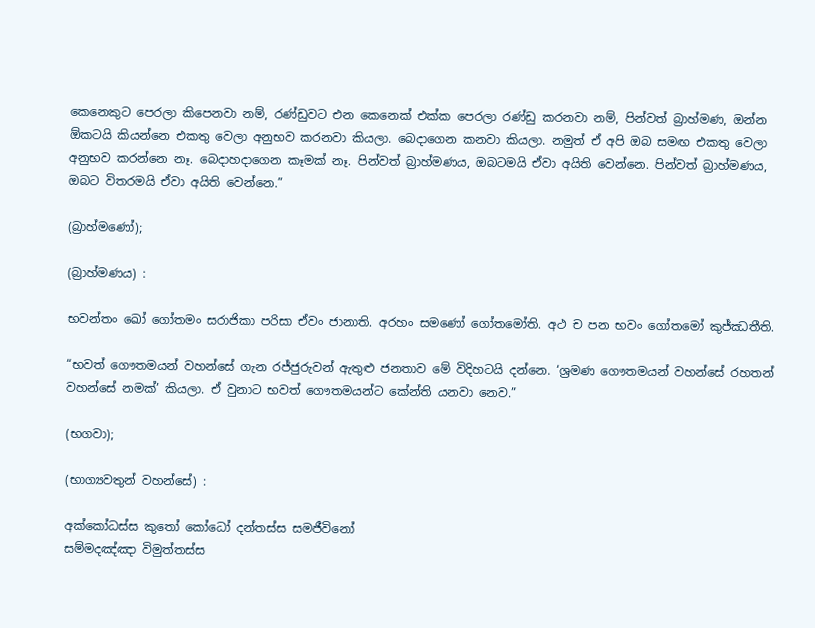කෙනෙකුට පෙරලා කිපෙනවා නම්, රණ්ඩුවට එන කෙනෙක් එක්ක පෙරලා රණ්ඩු කරනවා නම්, පින්වත් බ්‍රාහ්මණ, ඔන්න ඕකටයි කියන්නෙ එකතු වෙලා අනුභව කරනවා කියලා. බෙදාගෙන කනවා කියලා. නමුත් ඒ අපි ඔබ සමඟ එකතු වෙලා අනුභව කරන්නෙ නෑ. බෙදාහදාගෙන කෑමක් නෑ. පින්වත් බ්‍රාහ්මණය, ඔබටමයි ඒවා අයිති වෙන්නෙ. පින්වත් බ්‍රාහ්මණය, ඔබට විතරමයි ඒවා අයිති වෙන්නෙ.”

(බ්‍රාහ්මණෝ);

(බ්‍රාහ්මණය) :

භවන්‌තං ඛෝ ගෝතමං සරාජිකා පරිසා ඒවං ජානාති. අරහං සමණෝ ගෝතමෝති. අථ ච පන භවං ගෝතමෝ කුජ්‌ඣතීති.

“භවත් ගෞතමයන් වහන්සේ ගැන රජ්ජුරුවන් ඇතුළු ජනතාව මේ විදිහටයි දන්නෙ. ‘ශ්‍රමණ ගෞතමයන් වහන්සේ රහතන් වහන්සේ නමක්’ කියලා. ඒ වුනාට භවත් ගෞතමයන්ට කේන්ති යනවා නෙව.”

(භගවා);

(භාග්‍යවතුන් වහන්සේ) :

අක්කෝධස්‌ස කුතෝ කෝධෝ දන්‌තස්‌ස සමජීවිනෝ
සම්‌මදඤ්‌ඤා විමුත්‌තස්‌ස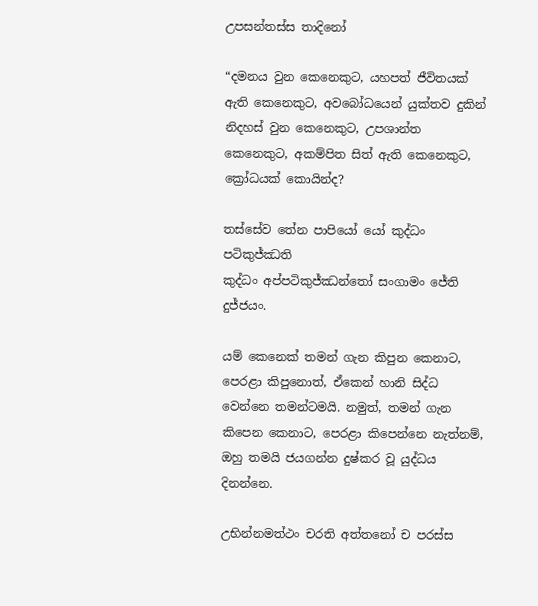උපසන්‌තස්‌ස තාදිනෝ

“දමනය වුන කෙනෙකුට, යහපත් ජීවිතයක් ඇති කෙනෙකුට, අවබෝධයෙන් යුක්තව දුකින් නිදහස් වුන කෙනෙකුට, උපශාන්ත කෙනෙකුට, අකම්පිත සිත් ඇති කෙනෙකුට, ක්‍රෝධයක් කොයින්ද?

තස්‌සේව තේන පාපියෝ යෝ කුද්‌ධං පටිකුජ්‌ඣති
කුද්‌ධං අප්‌පටිකුජ්‌ඣන්‌තෝ සංගාමං ජේති දුජ්‌ජයං.

යම් කෙනෙක් තමන් ගැන කිපුන කෙනාට, පෙරළා කිපුනොත්, ඒකෙන් හානි සිද්ධ වෙන්නෙ තමන්ටමයි. නමුත්, තමන් ගැන කිපෙන කෙනාට, පෙරළා කිපෙන්නෙ නැත්නම්, ඔහු තමයි ජයගන්න දුෂ්කර වූ යුද්ධය දිනන්නෙ.

උභින්‌නමත්‌ථං චරති අත්තනෝ ච පරස්‌ස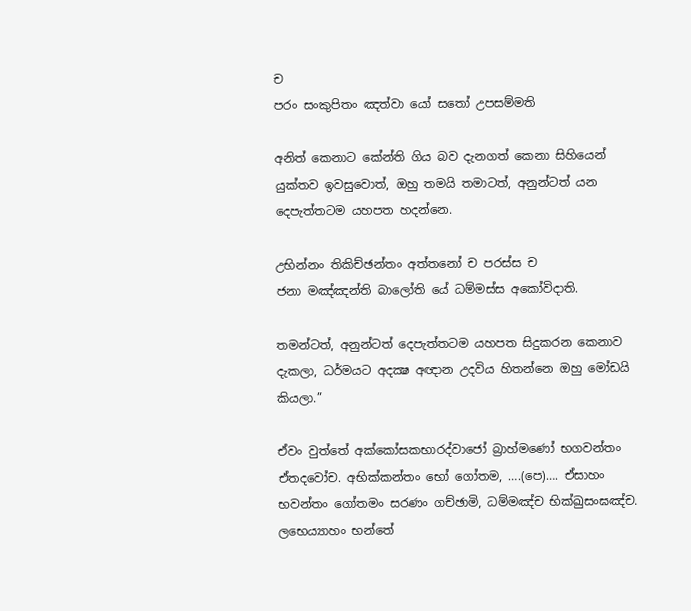ච
පරං සං‌කුපිතං ඤත්‌වා යෝ සතෝ උපසම්‌මති

අනිත් කෙනාට කේන්ති ගිය බව දැනගත් කෙනා සිහියෙන් යුක්තව ඉවසුවොත්, ඔහු තමයි තමාටත්, අනුන්ටත් යන දෙපැත්තටම යහපත හදන්නෙ.

උභින්‌නං තිකිච්‌ඡන්‌තං අත්තනෝ ච පරස්‌ස ච
ජනා මඤ්‌ඤන්‌ති බාලෝති යේ ධම්‌මස්‌ස අකෝවිදාති.

තමන්ටත්, අනුන්ටත් දෙපැත්තටම යහපත සිදුකරන කෙනාව දැකලා, ධර්මයට අදක්‍ෂ අඥාන උදවිය හිතන්නෙ ඔහු මෝඩයි කියලා.”

ඒවං වුත්තේ අක්කෝසකභාරද්වාජෝ බ්‍රාහ්මණෝ භගවන්‌තං ඒතදවෝච. අභික්‌කන්‌තං භෝ ගෝතම, ….(පෙ)…. ඒසාහං භවන්‌තං ගෝතමං සරණං ගච්‌ඡාමි, ධම්‌මඤ්‌ච භික්‌ඛුසං‌ඝඤ්‌ච. ලභෙය්‍යාහං භන්තේ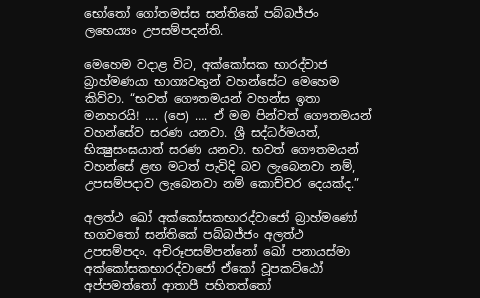භෝතෝ ගෝතමස්‌ස සන්තිකේ පබ්‌බජ්‌ජං ලභෙය්‍යං උපසම්‌පදන්‌ති.

මෙහෙම වදාළ විට, අක්කෝසක භාරද්වාජ බ්‍රාහ්මණයා භාග්‍යවතුන් වහන්සේට මෙහෙම කිව්වා. “භවත් ගෞතමයන් වහන්ස ඉතා මනහරයි! …. (පෙ) …. ඒ මම පින්වත් ගෞතමයන් වහන්සේව සරණ යනවා. ශ්‍රී සද්ධර්මයත්, භික්‍ෂුසංඝයාත් සරණ යනවා. භවත් ගෞතමයන් වහන්සේ ළඟ මටත් පැවිදි බව ලැබෙනවා නම්, උපසම්පදාව ලැබෙනවා නම් කොච්චර දෙයක්ද.”

අලත්‌ථ ඛෝ අක්කෝසකභාරද්වාජෝ බ්‍රාහ්මණෝ භගවතෝ සන්තිකේ පබ්‌බජ්‌ජං අලත්‌ථ උපසම්‌පදං. අචිරූපසම්‌පන්‌නෝ ඛෝ පනායස්‌මා අක්කෝසකභාරද්වාජෝ ඒකෝ වූපකට්‌ඨෝ අප්පමත්තෝ ආතාපී පහිතත්තෝ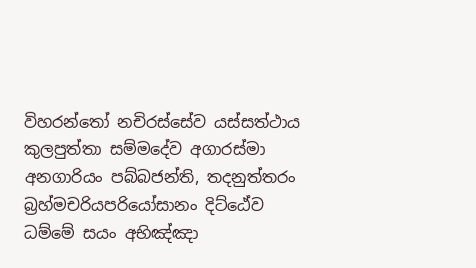විහරන්තෝ නචිරස්‌සේව යස්‌සත්‌ථාය කුලපුත්‌තා සම්මදේව අගාරස්‌මා අනගාරියං පබ්‌බජන්‌ති, තදනුත්‌තරං බ්‍රහ්‌මචරියපරියෝසානං දිට්ඨේව ධම්මේ සයං අභිඤ්‌ඤා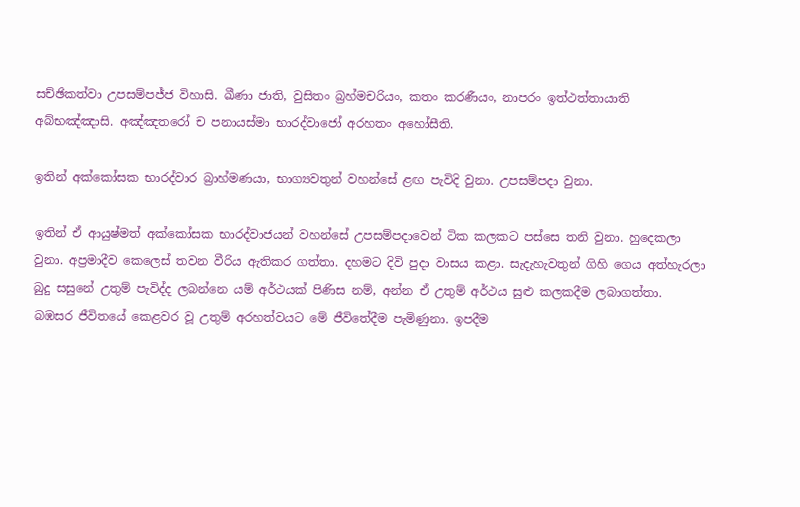සච්‌ඡිකත්‌වා උපසම්‌පජ්‌ජ විහාසි. ඛීණා ජාති, වුසිතං බ්‍රහ්‌මචරියං, කතං කරණීයං, නාපරං ඉත්‌ථත්‌තායාති අබ්‌භඤ්‌ඤාසි. අඤ්‌ඤතරෝ ච පනායස්‌මා භාරද්වාජෝ අරහතං අහෝසීති.

ඉතින් අක්කෝසක භාරද්වාර බ්‍රාහ්මණයා, භාග්‍යවතුන් වහන්සේ ළඟ පැවිදි වුනා. උපසම්පදා වුනා.

ඉතින් ඒ ආයුෂ්මත් අක්කෝසක භාරද්වාජයන් වහන්සේ උපසම්පදාවෙන් ටික කලකට පස්සෙ තනි වුනා. හුදෙකලා වුනා. අප්‍රමාදීව කෙලෙස් තවන වීරිය ඇතිකර ගත්තා. දහමට දිවි පුදා වාසය කළා. සැදැහැවතුන් ගිහි ගෙය අත්හැරලා බුදු සසුනේ උතුම් පැවිද්ද ලබන්නෙ යම් අර්ථයක් පිණිස නම්, අන්න ඒ උතුම් අර්ථය සුළු කලකදීම ලබාගත්තා. බඹසර ජීවිතයේ කෙළවර වූ උතුම් අරහත්වයට මේ ජීවිතේදීම පැමිණුනා. ඉපදීම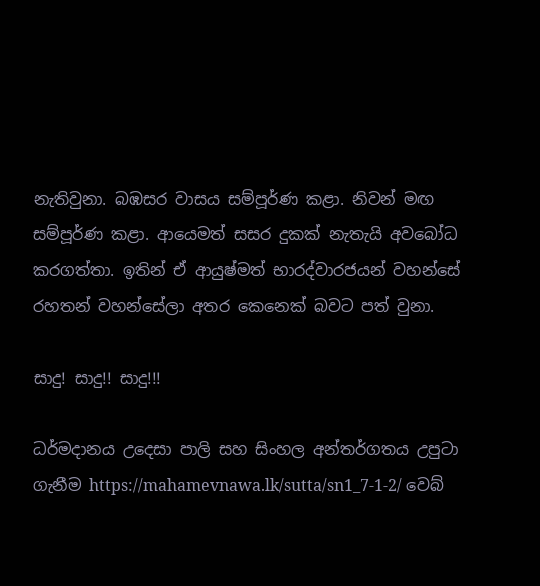නැතිවුනා. බඹසර වාසය සම්පූර්ණ කළා. නිවන් මඟ සම්පූර්ණ කළා. ආයෙමත් සසර දුකක් නැතැයි අවබෝධ කරගත්තා. ඉතින් ඒ ආයුෂ්මත් භාරද්වාරජයන් වහන්සේ රහතන් වහන්සේලා අතර කෙනෙක් බවට පත් වුනා.

සාදු! සාදු!! සාදු!!!

ධර්මදානය උදෙසා පාලි සහ සිංහල අන්තර්ගතය උපුටා ගැනීම https://mahamevnawa.lk/sutta/sn1_7-1-2/ වෙබ්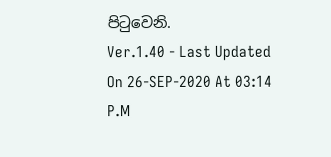පිටුවෙනි.
Ver.1.40 - Last Updated On 26-SEP-2020 At 03:14 P.M